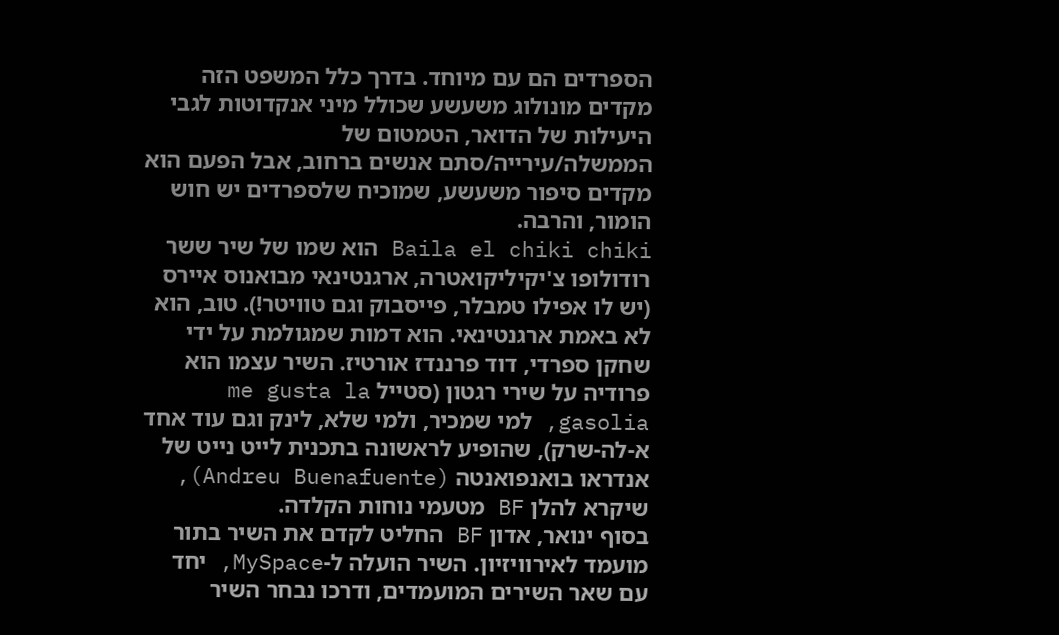הספרדים הם עם מיוחד. בדרך כלל המשפט הזה מקדים מונולוג משעשע שכולל מיני אנקדוטות לגבי היעילות של הדואר, הטמטום של הממשלה/עירייה/סתם אנשים ברחוב, אבל הפעם הוא מקדים סיפור משעשע, שמוכיח שלספרדים יש חוש הומור, והרבה.
Baila el chiki chiki הוא שמו של שיר ששר רודולופו צ'יקיליקואטרה, ארגנטינאי מבואנוס איירס (יש לו אפילו טמבלר, פייסבוק וגם טוויטר!). טוב, הוא לא באמת ארגנטינאי. הוא דמות שמגולמת על ידי שחקן ספרדי, דוד פרננדז אורטיז. השיר עצמו הוא פרודיה על שירי רגטון (סטייל me gusta la gasolia, למי שמכיר, ולמי שלא, לינק וגם עוד אחד א-לה-שרק), שהופיע לראשונה בתכנית לייט נייט של אנדראו בואנפואנטה (Andreu Buenafuente), שיקרא להלן BF מטעמי נוחות הקלדה.
בסוף ינואר, אדון BF החליט לקדם את השיר בתור מועמד לאירוויזיון. השיר הועלה ל-MySpace, יחד עם שאר השירים המועמדים, ודרכו נבחר השיר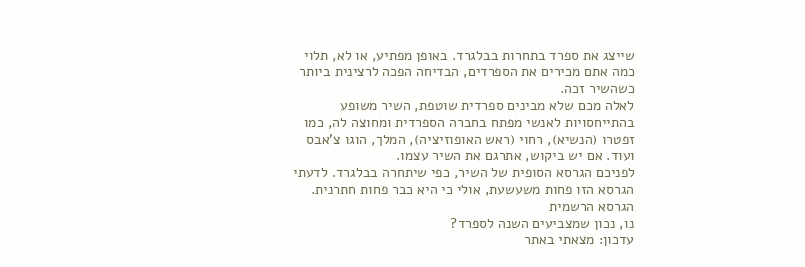שייצג את ספרד בתחרות בבלגרד. באופן מפתיע, או לא, תלוי כמה אתם מכירים את הספרדים, הבדיחה הפכה לרצינית ביותר כשהשיר זכה.
לאלה מכם שלא מבינים ספרדית שוטפת, השיר משופע בהתייחסויות לאנשי מפתח בחברה הספרדית ומחוצה לה, כמו זפטרו (הנשיא), רחוי (ראש האופוזיציה), המלך, הוגו צ'אבס ועוד. אם יש ביקוש, אתרגם את השיר עצמו.
לפניכם הגרסא הסופית של השיר, כפי שיתחרה בבלגרד. לדעתי הגרסא הזו פחות משעשעת, אולי כי היא כבר פחות חתרנית.
הגרסא הרשמית
נו, נכון שמצביעים השנה לספרד?
עדכון: מצאתי באתר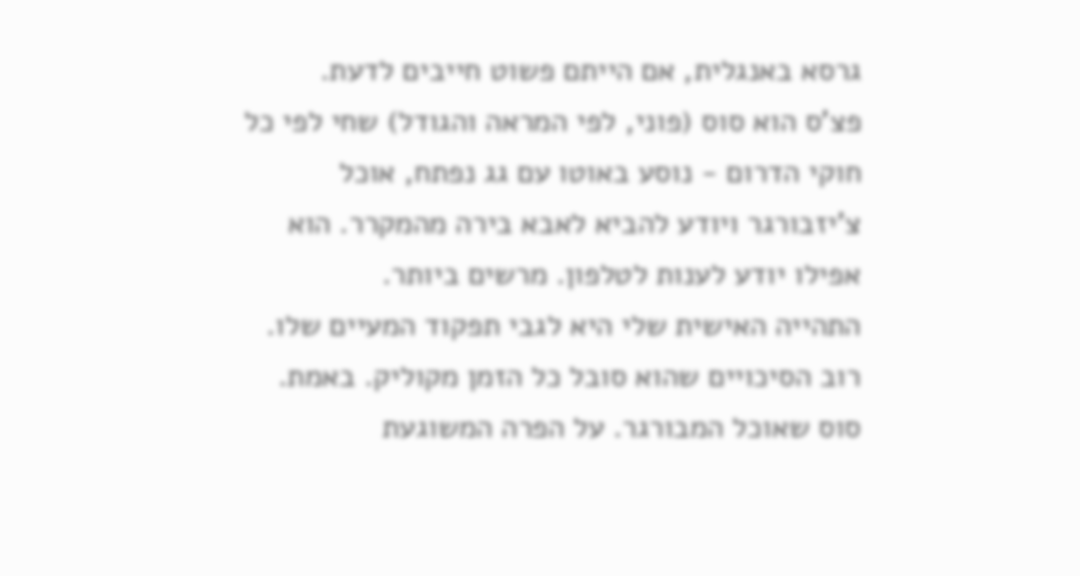גרסא באנגלית, אם הייתם פשוט חייבים לדעת.
פצ'ס הוא סוס (פוני, לפי המראה והגודל) שחי לפי כל חוקי הדרום - נוסע באוטו עם גג נפתח, אוכל צ'יזבורגר ויודע להביא לאבא בירה מהמקרר. הוא אפילו יודע לענות לטלפון. מרשים ביותר.
התהייה האישית שלי היא לגבי תפקוד המעיים שלו. רוב הסיכויים שהוא סובל כל הזמן מקוליק. באמת. סוס שאוכל המבורגר. על הפרה המשוגעת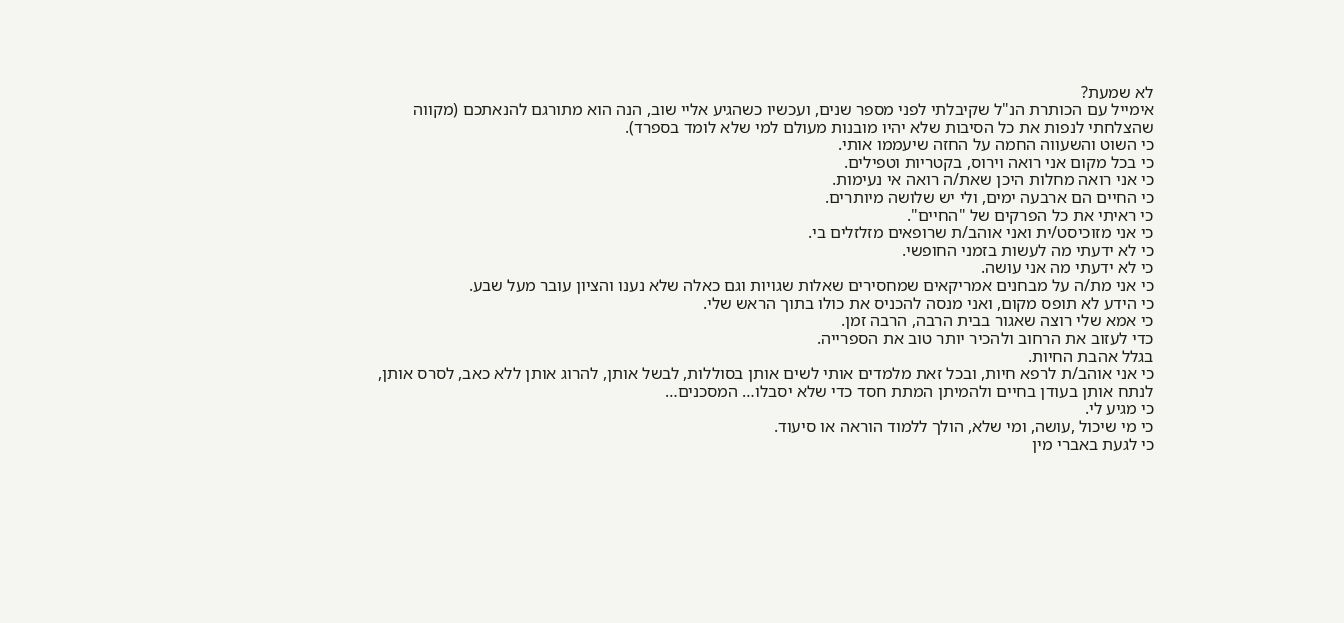לא שמעת?
אימייל עם הכותרת הנ"ל שקיבלתי לפני מספר שנים, ועכשיו כשהגיע אליי שוב, הנה הוא מתורגם להנאתכם (מקווה שהצלחתי לנפות את כל הסיבות שלא יהיו מובנות מעולם למי שלא לומד בספרד).
כי השוט והשעווה החמה על החזה שיעממו אותי.
כי בכל מקום אני רואה וירוס, בקטריות וטפילים.
כי אני רואה מחלות היכן שאת/ה רואה אי נעימות.
כי החיים הם ארבעה ימים, ולי יש שלושה מיותרים.
כי ראיתי את כל הפרקים של "החיים".
כי אני מזוכיסט/ית ואני אוהב/ת שרופאים מזלזלים בי.
כי לא ידעתי מה לעשות בזמני החופשי.
כי לא ידעתי מה אני עושה.
כי אני מת/ה על מבחנים אמריקאים שמחסירים שאלות שגויות וגם כאלה שלא נענו והציון עובר מעל שבע.
כי הידע לא תופס מקום, ואני מנסה להכניס את כולו בתוך הראש שלי.
כי אמא שלי רוצה שאגור בבית הרבה, הרבה זמן.
כדי לעזוב את הרחוב ולהכיר יותר טוב את הספרייה.
בגלל אהבת החיות.
כי אני אוהב/ת לרפא חיות, ובכל זאת מלמדים אותי לשים אותן בסוללות, לבשל אותן, להרוג אותן ללא כאב, לסרס אותן, לנתח אותן בעודן בחיים ולהמיתן המתת חסד כדי שלא יסבלו… המסכנים…
כי מגיע לי.
כי מי שיכול ,עושה, ומי שלא, הולך ללמוד הוראה או סיעוד.
כי לגעת באברי מין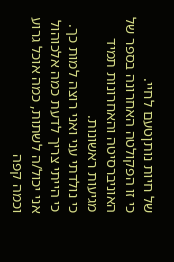של חיות נותןטעם לחיי.
כי זו הפקולטה האחרונה בספר של האוניברסיטה והאחרונות תמיד מגיעות ראשונות.
כי נולדתי עני ואני רוצה למות כך.
כי הייתי צריך לדעת כמה אלכוהול אני יכול/ה לשתות, כמה אוכל גרוע וכמה קפה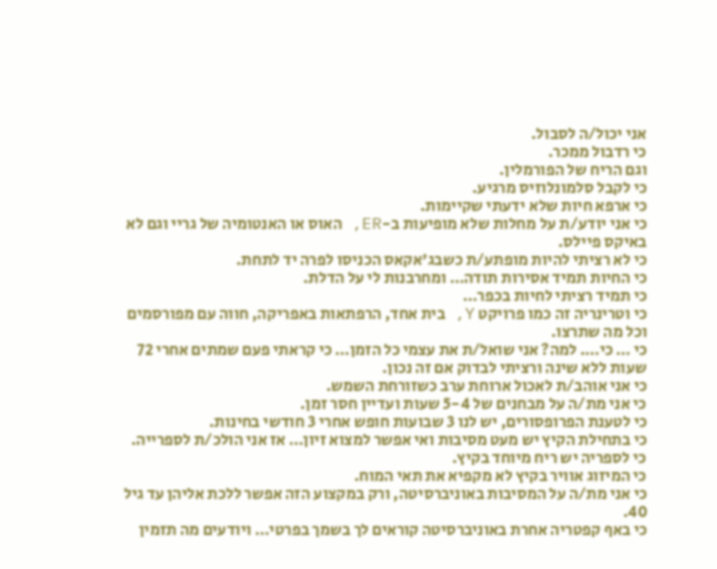אני יכול/ה לסבול.
כי רדבול ממכר.
וגם הריח של הפורמלין.
כי לקבל סלמונלוזיס מרגיע.
כי ארפא חיות שלא ידעתי שקיימות.
כי אני יודע/ת על מחלות שלא מופיעות ב-ER, האוס או האנטומיה של גריי וגם לא באיקס פיילס.
כי לא רציתי להיות מופתע/ת כשבג'אקאס הכניסו לפרה יד לתחת.
כי החיות תמיד אסירות תודה… ומחרבנות לי על הדלת.
כי תמיד רציתי לחיות בכפר…
כי וטרינריה זה כמו פרויקט Y, בית אחד, הרפתאות באפריקה, חווה עם מפורסמים וכל מה שתרצו.
כי … כי…. למה? אני שואל/ת את עצמי כל הזמן… כי קראתי פעם שמתים אחרי 72 שעות ללא שינה ורציתי לבדוק אם זה נכון.
כי אני אוהב/ת לאכול ארוחת ערב כשזורחת השמש.
כי אני מת/ה על מבחנים של 5-4 שעות ועדיין חסר זמן.
כי לטענת הפרופסורים, יש לנו 3 שבועות חופש אחרי 3 חודשי בחינות.
כי בתחילת הקיץ יש מעט מסיבות ואי אפשר למצוא זיון… אז אני הולכ/ת לספרייה.
כי לספריה יש ריח מיוחד בקיץ.
כי המיזוג אוויר בקיץ לא מקפיא את תאי המוח.
כי אני מת/ה על המסיבות באוניברסיטה, ורק במקצוע הזה אפשר ללכת אליהן עד גיל 40.
כי באף קפטריה אחרת באוניברסיטה קוראים לך בשמך בפרטי… ויודעים מה תזמין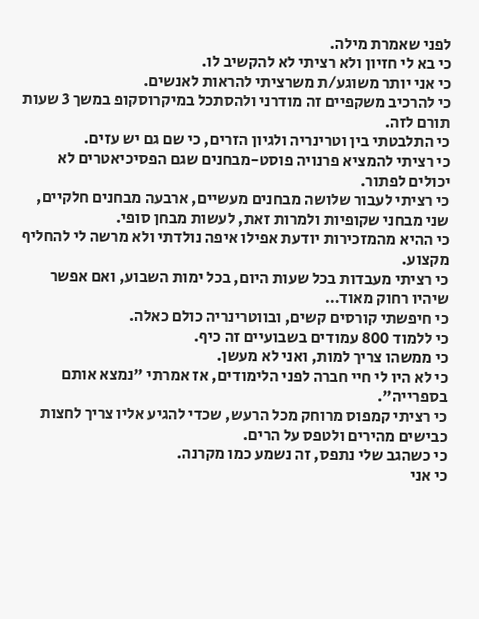לפני שאמרת מילה.
כי בא לי חזיון ולא רציתי לא להקשיב לו.
כי אני יותר משוגע/ת משרציתי להראות לאנשים.
כי להרכיב משקפיים זה מודרני ולהסתכל במיקרוסקופ במשך 3 שעות תורם לזה.
כי התלבטתי בין וטרינריה ולגיון הזרים, כי שם גם יש עזים.
כי רציתי להמציא פרנויה פוסט-מבחנים שגם הפסיכיאטרים לא יכולים לפתור.
כי רציתי לעבור שלושה מבחנים מעשיים, ארבעה מבחנים חלקיים, שני מבחני שקופיות ולמרות זאת, לעשות מבחן סופי.
כי ההיא מהמזכירות יודעת אפילו איפה נולדתי ולא מרשה לי להחליף מקצוע.
כי רציתי מעבדות בכל שעות היום, בכל ימות השבוע, ואם אפשר שיהיו רחוק מאוד…
כי חיפשתי קורסים קשים, ובווטרינריה כולם כאלה.
כי ללמוד 800 עמודים בשבועיים זה כיף.
כי ממשהו צריך למות, ואני לא מעשן.
כי לא היו לי חיי חברה לפני הלימודים, אז אמרתי "נמצא אותם בספרייה".
כי רציתי קמפוס מרוחק מכל הרעש, שכדי להגיע אליו צריך לחצות כבישים מהירים ולטפס על הרים.
כי כשהגב שלי נתפס, זה נשמע כמו מקרנה.
כי אני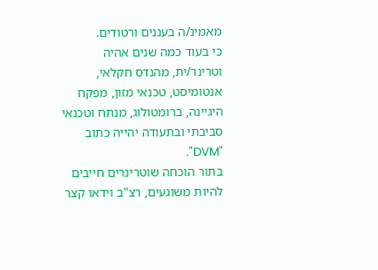מאמינ/ה בעננים ורטודים.
כי בעוד כמה שנים אהיה וטרינר/ית, מהנדס חקלאי, אנטומיסט, טכנאי מזון, מפקח היגיינה, ברומטולוג, מנתח וטכנאי סביבתי ובתעודה יהייה כתוב "DVM".
בתור הוכחה שוטרינרים חייבים להיות משוגעים, רצ"ב וידאו קצר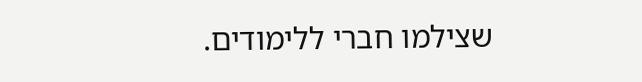שצילמו חברי ללימודים.